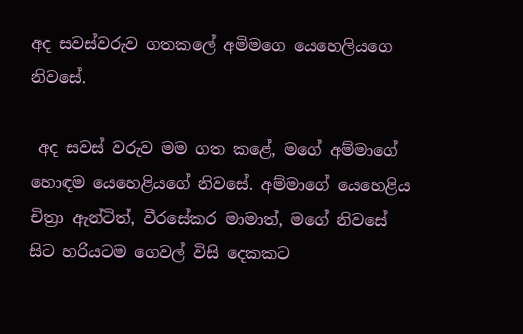අද සවස්වරුව ගතකලේ අමිමගෙ යෙහෙලියගෙ නිවසේ.

 අද සවස් වරුව මම ගත කළේ, මගේ අම්මාගේ හොඳම යෙහෙළියගේ නිවසේ. අම්මාගේ යෙහෙළිය චිත්‍රා ඇන්ටිත්, වීරසේකර මාමාත්, මගේ නිවසේ සිට හරියටම ගෙවල් විසි දෙකකට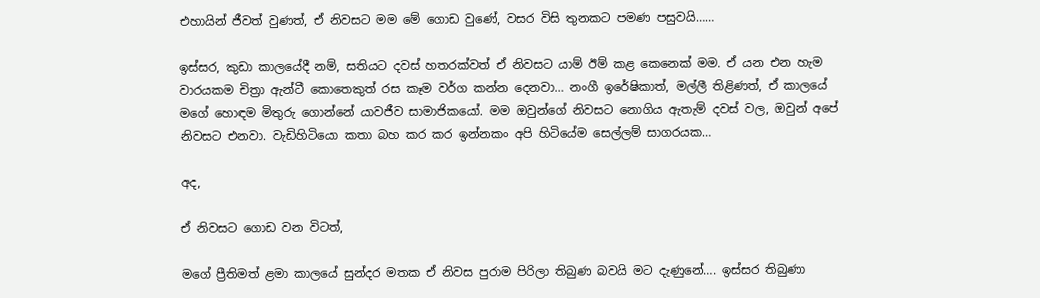එහායින් ජීවත් වුණත්, ඒ නිවසට මම මේ ගොඩ වුණේ, වසර විසි තුනකට පමණ පසුවයි……

ඉස්සර, කුඩා කාලයේදී නම්, සතියට දවස් හතරක්වත් ඒ නිවසට යාම් ඊම් කළ කෙනෙක් මම. ඒ යන එන හැම වාරයකම චිත්‍රා ඇන්ටී කොතෙකුත් රස කෑම වර්ග කන්න දෙනවා… නංගී ඉරේෂිකාත්, මල්ලී තිළිණත්, ඒ කාලයේ මගේ හොඳම මිතුරු ගොන්නේ යාවජීව සාමාජිකයෝ. මම ඔවුන්ගේ නිවසට නොගිය ඇතැම් දවස් වල, ඔවුන් අපේ නිවසට එනවා. වැඩිහිටියො කතා බහ කර කර ඉන්නකං අපි හිටියේම සෙල්ලම් සාගරයක…

අද,

ඒ නිවසට ගොඩ වන විටත්,

මගේ ප්‍රීතිමත් ළමා කාලයේ සුන්දර මතක ඒ නිවස පුරාම පිරිලා තිබුණ බවයි මට දැණුනේ…. ඉස්සර තිබුණා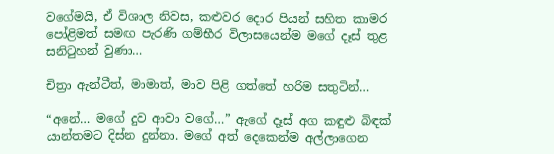වගේමයි, ඒ විශාල නිවස, කළුවර දොර පියන් සහිත කාමර පෝළිමත් සමඟ පැරණි ගම්භීර විලාසයෙන්ම මගේ දෑස් තුළ සනිටුහන් වුණා…

චිත්‍රා ඇන්ටීත්, මාමාත්, මාව පිළි ගත්තේ හරිම සතුටින්…

“අනේ… මගේ දුව ආවා වගේ…” ඇගේ දෑස් අග කඳුළු බිඳක් යාන්තමට දිස්න දුන්නා. මගේ අත් දෙකෙන්ම අල්ලාගෙන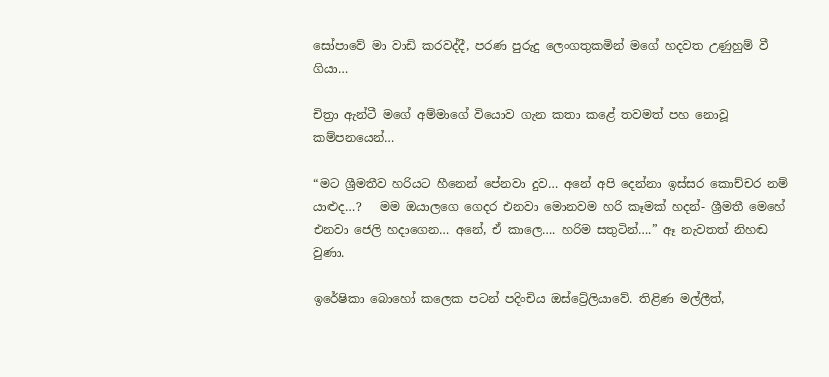සෝපාවේ මා වාඩි කරවද්දී, පරණ පුරුදු ලෙංගතුකමින් මගේ හදවත උණුහුම් වී ගියා…

චිත්‍රා ඇන්ටී මගේ අම්මාගේ වියොව ගැන කතා කළේ තවමත් පහ නොවූ කම්පනයෙන්…

“මට ශ්‍රීමතීව හරියට හීනෙන් පේනවා දුව… අනේ අපි දෙන්නා ඉස්සර කොච්චර නම් යාළුද…?   මම ඔයාලගෙ ගෙදර එනවා මොනවම හරි කෑමක් හදන්- ශ්‍රීමතී මෙහේ එනවා ජෙලි හදාගෙන… අනේ, ඒ කාලෙ…. හරිම සතුටින්….” ඈ නැවතත් නිහඬ වුණා.

ඉරේෂිකා බොහෝ කලෙක පටන් පදිංචිය ඔස්ට්‍රේලියාවේ. තිළිණ මල්ලීත්,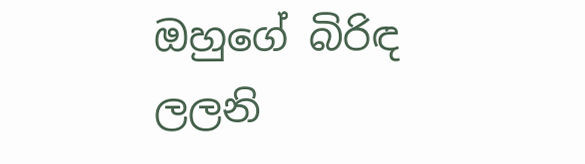ඔහුගේ බිරිඳ ලලනි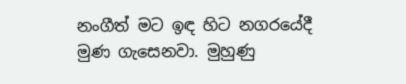නංගීත් මට ඉඳ හිට නගරයේදී මුණ ගැසෙනවා. මුහුණු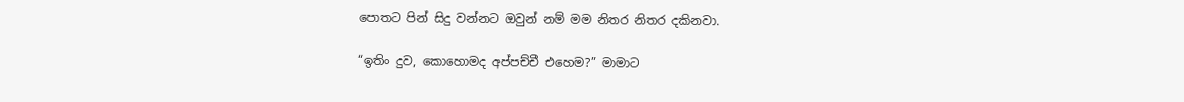පොතට පින් සිදු වන්නට ඔවුන් නම් මම නිතර නිතර දකිනවා.

“ඉතිං දුව, කොහොමද අප්පච්චී එහෙම?” මාමාට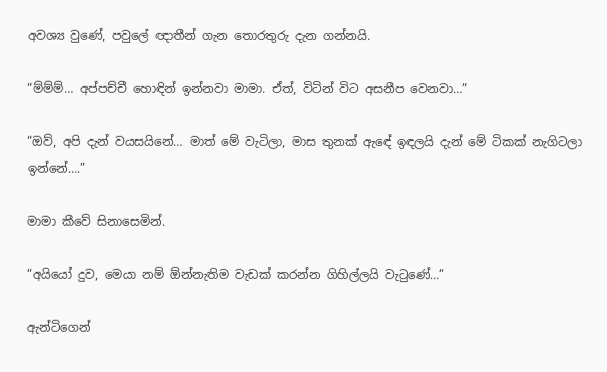අවශ්‍ය වුණේ, පවුලේ ඥාතීන් ගැන තොරතුරු දැන ගන්නයි.

“ම්ම්ම්… අප්පච්චී හොඳින් ඉන්නවා මාමා. ඒත්, විටින් විට අසනීප වෙනවා…”

“ඔව්, අපි දැන් වයසයිනේ… මාත් මේ වැටිලා, මාස තුනක් ඇඳේ ඉඳලයි දැන් මේ ටිකක් නැගිටලා ඉන්නේ….”

මාමා කීවේ සිනාසෙමින්.

“අයියෝ දුව, මෙයා නම් ඕන්නැතිම වැඩක් කරන්න ගිහිල්ලයි වැටුණේ…”

ඇන්ටිගෙන්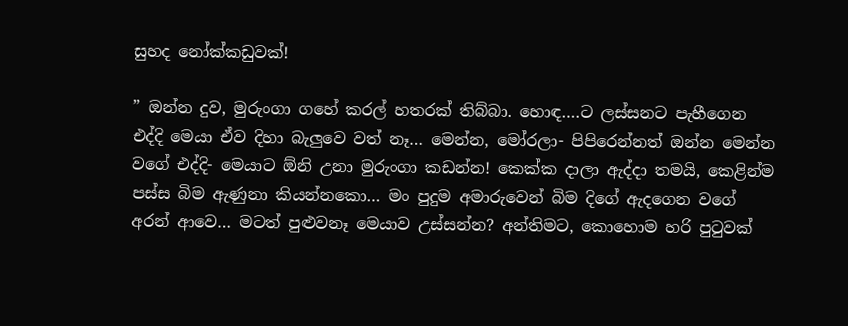සුහද නෝක්කඩුවක්!

” ඔන්න දුව, මුරුංගා ගහේ කරල් හතරක් තිබ්බා. හොඳ….ට ලස්සනට පැහීගෙන එද්දි මෙයා ඒව දිහා බැලුවෙ වත් නෑ… මෙන්න, මෝරලා- පිපිරෙන්නත් ඔන්න මෙන්න වගේ එද්දි- මෙයාට ඕනි උනා මුරුංගා කඩන්න! කෙක්ක දාලා ඇද්දා තමයි, කෙළින්ම පස්ස බිම ඇණුනා කියන්නකො… මං පුදුම අමාරුවෙන් බිම දිගේ ඇදගෙන වගේ අරන් ආවෙ… මටත් පුළුවනෑ මෙයාව උස්සන්න? අන්තිමට, කොහොම හරි පුටුවක්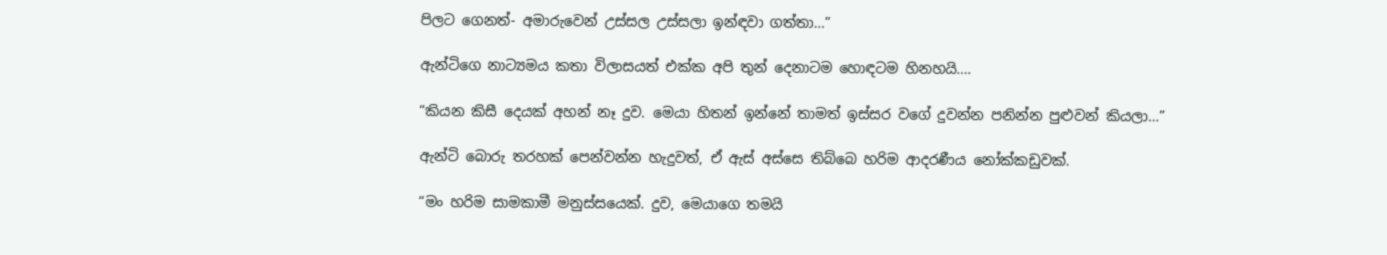පිලට ගෙනත්- අමාරුවෙන් උස්සල උස්සලා ඉන්ඳවා ගත්තා…”

ඇන්‍ටිගෙ නාට්‍යමය කතා විලාසයත් එක්ක අපි තුන් දෙනාටම හොඳටම හිනහයි….

“කියන කිසී දෙයක් අහන් නෑ දුව. මෙයා හිතන් ඉන්නේ තාමත් ඉස්සර වගේ දුවන්න පනින්න පුළුවන් කියලා…”

ඇන්ටි බොරු තරහක් පෙන්වන්න හැදුවත්, ඒ ඇස් අස්සෙ තිබ්බෙ හරිම ආදරණීය නෝක්කඩුවක්.

“මං හරිම සාමකාමී මනුස්සයෙක්. දුව, මෙයාගෙ තමයි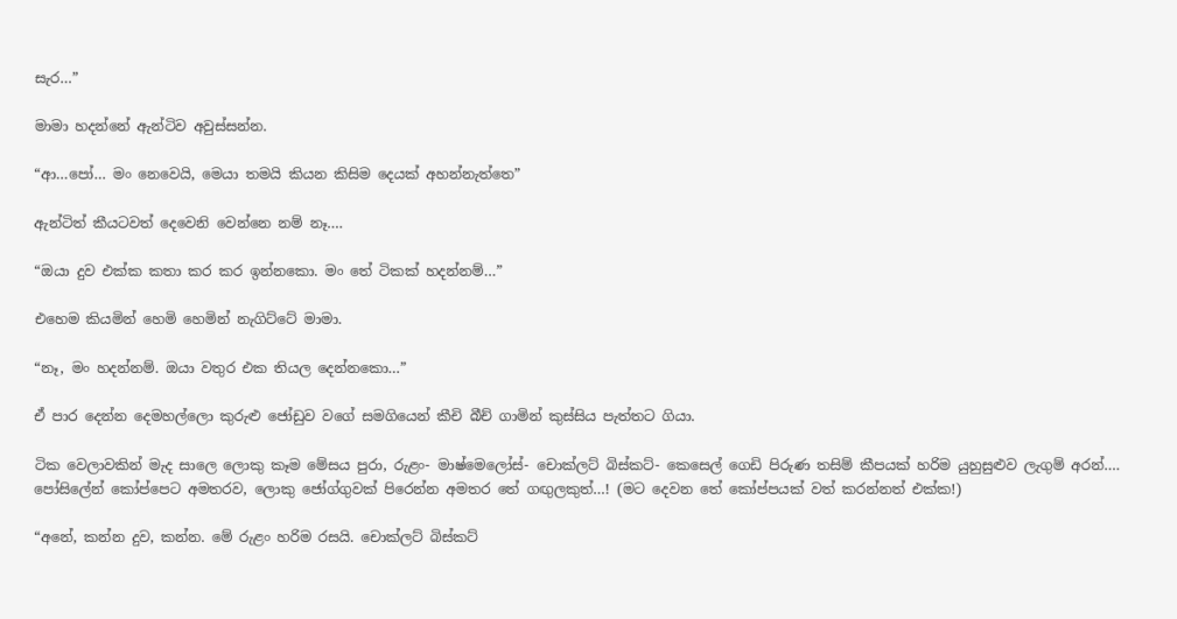සැර…”

මාමා හදන්නේ ඇන්ටිව අවුස්සන්න.

“ආ…පෝ… මං නෙවෙයි, මෙයා තමයි කියන කිසිම දෙයක් අහන්නැත්තෙ”

ඇන්ටිත් කීයටවත් දෙවෙනි වෙන්නෙ නම් නෑ….

“ඔයා දුව එක්ක කතා කර කර ඉන්නකො. මං තේ ටිකක් හදන්නම්…”

එහෙම කියමින් හෙමි හෙමින් නැගිට්ටේ මාමා.

“නෑ, මං හදන්නම්. ඔයා වතුර එක තියල දෙන්නකො…”

ඒ පාර දෙන්න දෙමහල්ලො කුරුළු ජෝඩුව වගේ සමගියෙන් කීචි බීච් ගාමින් කුස්සිය පැත්තට ගියා.

ටික වෙලාවකින් මැද සාලෙ ලොකු කෑම මේසය පුරා, රුළං- මාෂ්මෙලෝස්- චොක්ලට් බිස්කට්- කෙසෙල් ගෙඩි පිරුණ තසිම් කීපයක් හරිම යුහුසුළුව ලැගුම් අරන්…. පෝසිලේන් කෝප්පෙට අමතරව, ලොකු ජෝග්ගුවක් පිරෙන්න අමතර තේ ගඟුලකුත්…! (මට දෙවන තේ කෝප්පයක් වත් කරන්නත් එක්ක!)

“අනේ, කන්න දුව, කන්න. මේ රුළං හරිම රසයි. චොක්ලට් බිස්කට්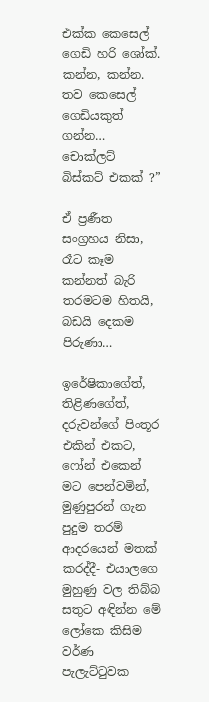එක්ක කෙසෙල් ගෙඩි හරි ශෝක්. කන්න, කන්න. තව කෙසෙල් ගෙඩියකුත් ගන්න… චොක්ලට් බිස්කට් එකක් ?”

ඒ ප්‍රණීත සංග්‍රහය නිසා, රෑට කෑම කන්නත් බැරි තරමටම හිතයි, බඩයි දෙකම පිරුණා…

ඉරේෂිකාගේත්, තිළිණගේත්, දරුවන්ගේ පිංතූර එකින් එකට, ෆෝන් එකෙන් මට පෙන්වමින්, මුණුපුරන් ගැන පුදුම තරම් ආදරයෙන් මතක් කරද්දී- එයාලගෙ මුහුණු වල තිබ්බ සතුට අඳින්න මේ ලෝකෙ කිසිම වර්ණ පැලැට්ටුවක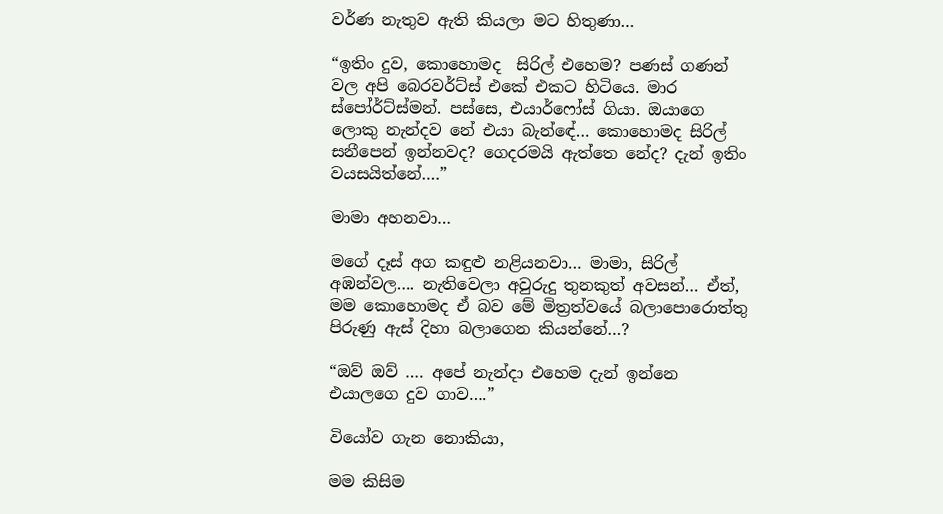වර්ණ නැතුව ඇති කියලා මට හිතුණා…

“ඉතිං දුව, කොහොමද  සිරිල් එහෙම? පණස් ගණන් වල අපි බෙරවර්ට්ස් එකේ එකට හිටියෙ. මාර ස්පෝර්ට්ස්මන්. පස්සෙ, එයාර්ෆෝස් ගියා. ඔයාගෙ ලොකු නැන්දව නේ එයා බැන්ඳේ… කොහොමද සිරිල් සනීපෙන් ඉන්නවද? ගෙදරමයි ඇත්තෙ නේද? දැන් ඉතිං වයසයිත්නේ….”

මාමා අහනවා…

මගේ දෑස් අග කඳුළු නළියනවා… මාමා, සිරිල් අඹන්වල…. නැතිවෙලා අවුරුදු තුනකුත් අවසන්… ඒත්, මම කොහොමද ඒ බව මේ මිත්‍රත්වයේ බලාපොරොත්තු පිරුණු ඇස් දිහා බලාගෙන කියන්නේ…?

“ඔව් ඔව් …. අපේ නැන්දා එහෙම දැන් ඉන්නෙ එයාලගෙ දුව ගාව….”

වියෝව ගැන නොකියා,

මම කිසිම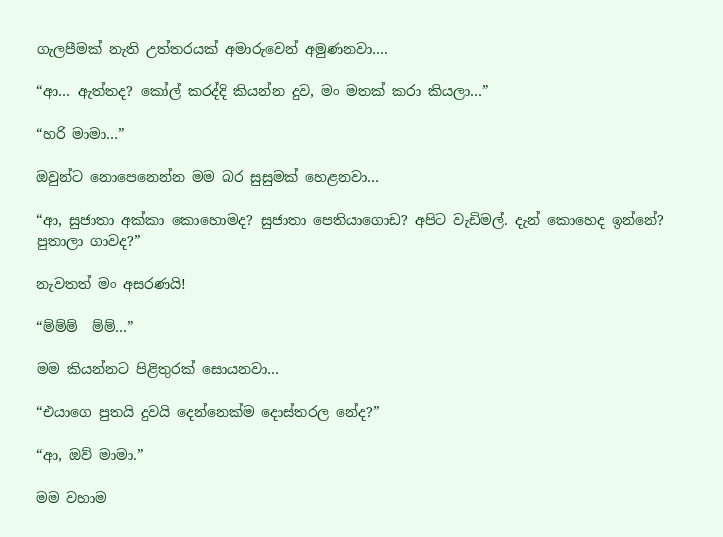ගැලපීමක් නැති උත්තරයක් අමාරුවෙන් අමුණනවා….

“ආ… ඇත්තද? කෝල් කරද්දි කියන්න දුව, මං මතක් කරා කියලා…”

“හරි මාමා…”

ඔවුන්ට නොපෙනෙන්න මම බර සුසුමක් හෙළනවා…

“ආ, සුජාතා අක්කා කොහොමද? සුජාතා පෙතියාගොඩ? අපිට වැඩිමල්. දැන් කොහෙද ඉන්නේ? පුතාලා ගාවද?”

නැවතත් මං අසරණයි!

“ම්ම්ම්  ම්ම්…”

මම කියන්නට පිළිතුරක් සොයනවා…

“එයාගෙ පුතයි දුවයි දෙන්නෙක්ම දොස්තරල නේද?”

“ආ, ඔව් මාමා.”

මම වහාම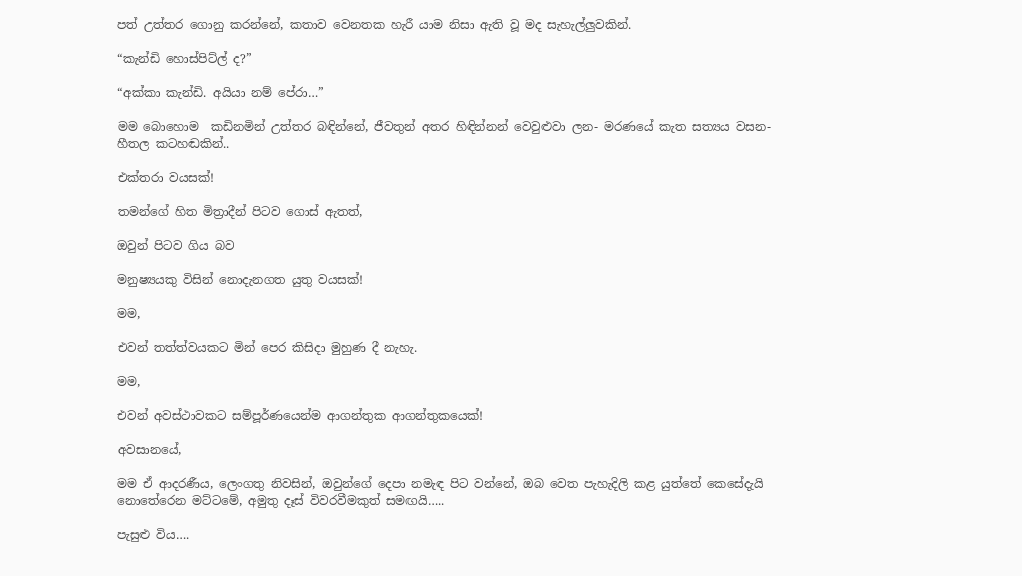පත් උත්තර ගොනු කරන්නේ, කතාව වෙනතක හැරී යාම නිසා ඇති වූ මද සැහැල්ලුවකින්.

“කැන්ඩි හොස්පිට්ල් ද?”

“අක්කා කැන්ඩි. අයියා නම් පේරා…”

මම බොහොම  කඩිනමින් උත්තර බඳින්නේ, ජීවතුන් අතර හිඳින්නන් වෙවුළුවා ලන- මරණයේ කැත සත්‍යය වසන- හීතල කටහඬකින්..

එක්තරා වයසක්!

තමන්ගේ හිත මිත්‍රාදීන් පිටව ගොස් ඇතත්,

ඔවුන් පිටව ගිය බව

මනුෂ්‍යයකු විසින් නොදැනගත යුතු වයසක්!

මම,

එවන් තත්ත්වයකට මින් පෙර කිසිදා මුහුණ දී නැහැ.

මම,

එවන් අවස්ථාවකට සම්පූර්ණයෙන්ම ආගන්තුක ආගන්තුකයෙක්!

අවසානයේ,

මම ඒ ආදරණීය, ලෙංගතු නිවසින්, ඔවුන්ගේ දෙපා නමැඳ පිට වන්නේ, ඔබ වෙත පැහැදිලි කළ යුත්තේ කෙසේදැයි නොතේරෙන මට්ටමේ, අමුතු දෑස් විවරවීමකුත් සමඟයි…..

පැසුළු විය….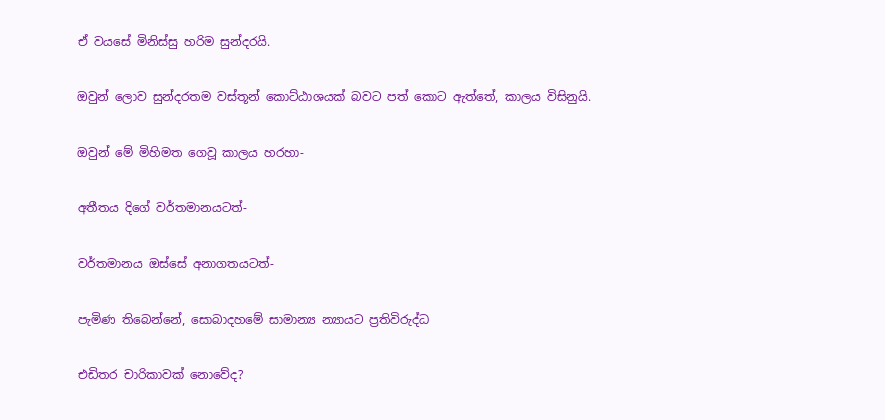ඒ වයසේ මිනිස්සු හරිම සුන්දරයි.

ඔවුන් ලොව සුන්දරතම වස්තූන් කොට්ඨාශයක් බවට පත් කොට ඇත්තේ, කාලය විසිනුයි.

ඔවුන් මේ මිහිමත ගෙවූ කාලය හරහා-

අතීතය දිගේ වර්තමානයටත්-

වර්තමානය ඔස්සේ අනාගතයටත්-

පැමිණ තිබෙන්නේ, සොබාදහමේ සාමාන්‍ය න්‍යායට ප්‍රතිවිරුද්ධ

එඩිතර චාරිකාවක් නොවේද?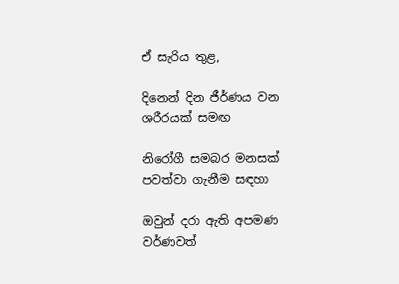ඒ සැරිය තුළ,

දිනෙන් දින ජීර්ණය වන ශරීරයක් සමඟ

නිරෝගී සමබර මනසක් පවත්වා ගැනීම සඳහා

ඔවුන් දරා ඇති අපමණ වර්ණවත්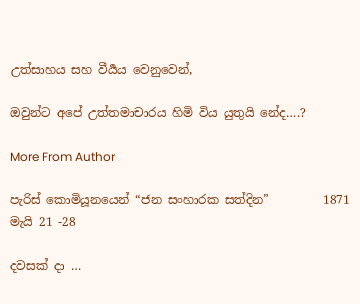උත්සාහය සහ වීර්‍යය වෙනුවෙන්,

ඔවුන්ට අපේ උත්තමාචාරය හිමි විය යුතුයි නේද….?

More From Author

පැරිස් කොමියූනයෙන් “ජන සංහාරක සත්දින”         1871 මැයි 21 -28

දවසක් දා …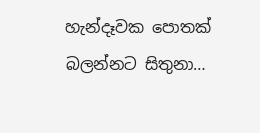හැන්දෑවක පොතක් බලන්නට සිතුනා…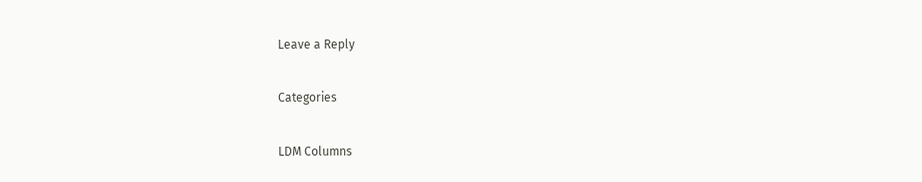Leave a Reply

Categories

LDM Columns